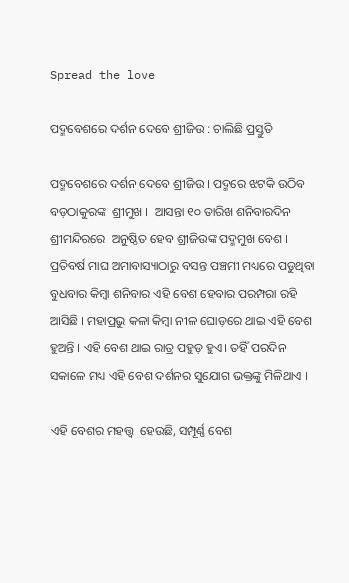Spread the love

ପଦ୍ମବେଶରେ ଦର୍ଶନ ଦେବେ ଶ୍ରୀଜିଉ : ଚାଲିଛି ପ୍ରସ୍ତୁତି

ପଦ୍ମବେଶରେ ଦର୍ଶନ ଦେବେ ଶ୍ରୀଜିଉ । ପଦ୍ମରେ ଝଟକି ଉଠିବ ବଡ଼ଠାକୁରଙ୍କ  ଶ୍ରୀମୁଖ ।  ଆସନ୍ତା ୧୦ ତାରିଖ ଶନିବାରଦିନ ଶ୍ରୀମନ୍ଦିରରେ  ଅନୁଷ୍ଠିତ ହେବ ଶ୍ରୀଜିଉଙ୍କ ପଦ୍ମମୁଖ ବେଶ । ପ୍ରତିବର୍ଷ ମାଘ ଅମାବାସ୍ୟାଠାରୁ ବସନ୍ତ ପଞ୍ଚମୀ ମଧ୍ୟରେ ପଡୁଥିବା ବୁଧବାର କିମ୍ବା ଶନିବାର ଏହି ବେଶ ହେବାର ପରମ୍ପରା ରହି ଆସିଛି । ମହାପ୍ରଭୁ କଳା କିମ୍ବା ନୀଳ ଘୋଡ଼ରେ ଥାଇ ଏହି ବେଶ ହୁଅନ୍ତି । ଏହି ବେଶ ଥାଇ ରାତ୍ର ପହୁଡ଼ ହୁଏ। ତହିଁ ପରଦିନ ସକାଳେ ମଧ୍ୟ ଏହି ବେଶ ଦର୍ଶନର ସୁଯୋଗ ଭକ୍ତଙ୍କୁ ମିଳିଥାଏ ।

ଏହି ବେଶର ମହତ୍ତ୍ୱ  ହେଉଛି, ସମ୍ପୂର୍ଣ୍ଣ ବେଶ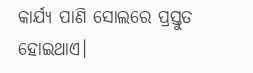କାର୍ଯ୍ୟ ପାଣି ସୋଲରେ ପ୍ରସ୍ତୁତ ହୋଇଥାଏ।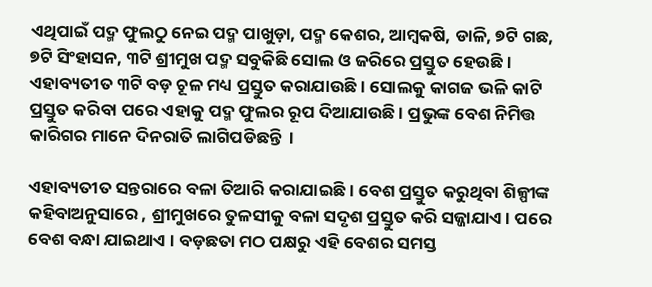ଏଥିପାଇଁ ପଦ୍ମ ଫୁଲଠୁ ନେଇ ପଦ୍ମ ପାଖୁଡ଼ା, ପଦ୍ମ କେଶର, ଆମ୍ବକଷି, ଡାଳି, ୭ଟି ଗଛ, ୭ଟି ସିଂହାସନ, ୩ଟି ଶ୍ରୀମୁଖ ପଦ୍ମ ସବୁକିଛି ସୋଲ ଓ ଜରିରେ ପ୍ରସ୍ତୁତ ହେଉଛି । ଏହାବ୍ୟତୀତ ୩ଟି ବଡ଼ ଚୂଳ ମଧ୍ୟ ପ୍ରସ୍ତୁତ କରାଯାଉଛି । ସୋଲକୁ କାଗଜ ଭଳି କାଟି ପ୍ରସ୍ତୁତ କରିବା ପରେ ଏହାକୁ ପଦ୍ମ ଫୁଲର ରୂପ ଦିଆଯାଉଛି । ପ୍ରଭୁଙ୍କ ବେଶ ନିମିତ୍ତ କାରିଗର ମାନେ ଦିନରାତି ଲାଗିପଡିଛନ୍ତି  ।

ଏହାବ୍ୟତୀତ ସନ୍ତରାରେ ବଳା ତିଆରି କରାଯାଇଛି। ବେଶ ପ୍ରସ୍ତୁତ କରୁଥିବା ଶିଳ୍ପୀଙ୍କ କହିବାଅନୁସାରେ , ଶ୍ରୀମୁଖରେ ତୁଳସୀକୁ ବଳା ସଦୃଶ ପ୍ରସ୍ତୁତ କରି ସଜ୍ଜାଯାଏ। ପରେ ବେଶ ବନ୍ଧା ଯାଇଥାଏ । ବଡ଼ଛତା ମଠ ପକ୍ଷରୁ ଏହି ବେଶର ସମସ୍ତ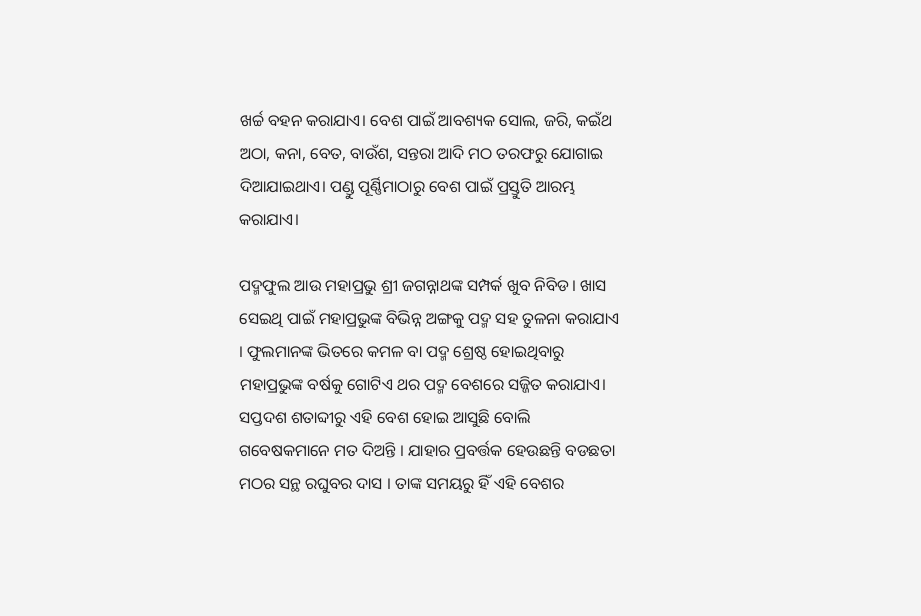ଖର୍ଚ୍ଚ ବହନ କରାଯାଏ। ବେଶ ପାଇଁ ଆବଶ୍ୟକ ସୋଲ, ଜରି, କଇଁଥ ଅଠା, କନା, ବେତ, ବାଉଁଶ, ସନ୍ତରା ଆଦି ମଠ ତରଫରୁ ଯୋଗାଇ ଦିଆଯାଇଥାଏ। ପଣ୍ଡୁ ପୂର୍ଣ୍ଣିମାଠାରୁ ବେଶ ପାଇଁ ପ୍ରସ୍ତୁତି ଆରମ୍ଭ କରାଯାଏ।

ପଦ୍ମଫୁଲ ଆଉ ମହାପ୍ରଭୁ ଶ୍ରୀ ଜଗନ୍ନାଥଙ୍କ ସମ୍ପର୍କ ଖୁବ ନିବିଡ। ଖାସ ସେଇଥି ପାଇଁ ମହାପ୍ରଭୁଙ୍କ ବିଭିନ୍ନ ଅଙ୍ଗକୁ ପଦ୍ମ ସହ ତୁଳନା କରାଯାଏ । ଫୁଲମାନଙ୍କ ଭିତରେ କମଳ ବା ପଦ୍ମ ଶ୍ରେଷ୍ଠ ହୋଇଥିବାରୁ ମହାପ୍ରଭୁଙ୍କ ବର୍ଷକୁ ଗୋଟିଏ ଥର ପଦ୍ମ ବେଶରେ ସଜ୍ଜିତ କରାଯାଏ। ସପ୍ତଦଶ ଶତାବ୍ଦୀରୁ ଏହି ବେଶ ହୋଇ ଆସୁଛି ବୋଲି ଗବେଷକମାନେ ମତ ଦିଅନ୍ତି । ଯାହାର ପ୍ରବର୍ତ୍ତକ ହେଉଛନ୍ତି ବଡଛତା ମଠର ସନ୍ଥ ରଘୁବର ଦାସ । ତାଙ୍କ ସମୟରୁ ହିଁ ଏହି ବେଶର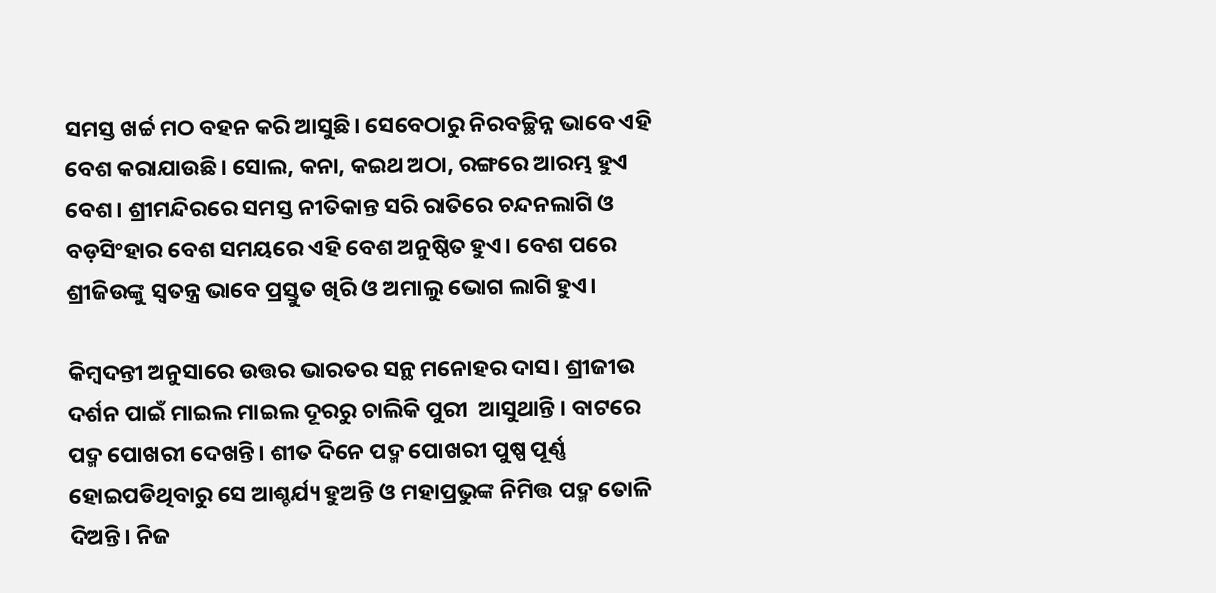ସମସ୍ତ ଖର୍ଚ୍ଚ ମଠ ବହନ କରି ଆସୁଛି। ସେବେଠାରୁ ନିରବଚ୍ଛିନ୍ନ ଭାବେ ଏହି ବେଶ କରାଯାଉଛି। ସୋଲ, କନା, କଇଥ ଅଠା, ରଙ୍ଗରେ ଆରମ୍ଭ ହୁଏ ବେଶ। ଶ୍ରୀମନ୍ଦିରରେ ସମସ୍ତ ନୀତିକାନ୍ତ ସରି ରାତିରେ ଚନ୍ଦନଲାଗି ଓ ବଡ଼ସିଂହାର ବେଶ ସମୟରେ ଏହି ବେଶ ଅନୁଷ୍ଠିତ ହୁଏ। ବେଶ ପରେ ଶ୍ରୀଜିଉଙ୍କୁ ସ୍ୱତନ୍ତ୍ର ଭାବେ ପ୍ରସ୍ତୁତ ଖିରି ଓ ଅମାଲୁ ଭୋଗ ଲାଗି ହୁଏ।

କିମ୍ବଦନ୍ତୀ ଅନୁସାରେ ଉତ୍ତର ଭାରତର ସନ୍ଥ ମନୋହର ଦାସ। ଶ୍ରୀଜୀଉ ଦର୍ଶନ ପାଇଁ ମାଇଲ ମାଇଲ ଦୂରରୁ ଚାଲିକି ପୁରୀ  ଆସୁଥାନ୍ତି । ବାଟରେ ପଦ୍ମ ପୋଖରୀ ଦେଖନ୍ତି। ଶୀତ ଦିନେ ପଦ୍ମ ପୋଖରୀ ପୁଷ୍ପ ପୂର୍ଣ୍ଣ ହୋଇପଡିଥିବାରୁ ସେ ଆଶ୍ଚର୍ଯ୍ୟ ହୁଅନ୍ତି ଓ ମହାପ୍ରଭୁଙ୍କ ନିମିତ୍ତ ପଦ୍ମ ତୋଳି ଦିଅନ୍ତି। ନିଜ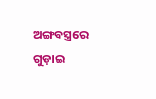ଅଙ୍ଗବସ୍ତ୍ରରେ ଗୁଡ଼ାଇ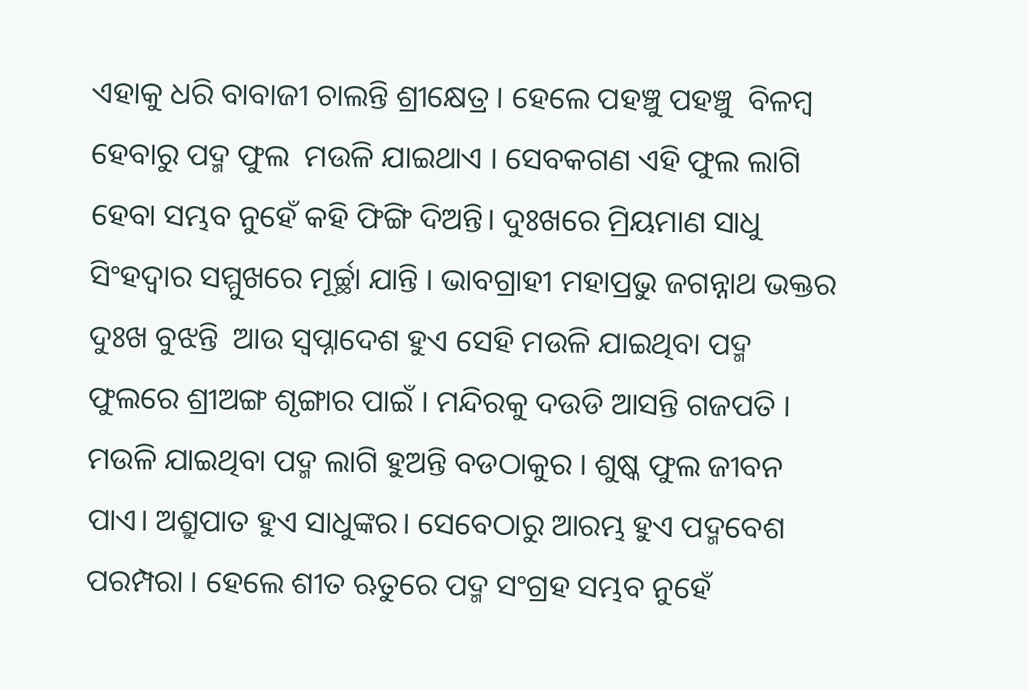ଏହାକୁ ଧରି ବାବାଜୀ ଚାଲନ୍ତି ଶ୍ରୀକ୍ଷେତ୍ର । ହେଲେ ପହଞ୍ଚୁ ପହଞ୍ଚୁ  ବିଳମ୍ବ ହେବାରୁ ପଦ୍ମ ଫୁଲ  ମଉଳି ଯାଇଥାଏ । ସେବକଗଣ ଏହି ଫୁଲ ଲାଗି ହେବା ସମ୍ଭବ ନୁହେଁ କହି ଫିଙ୍ଗି ଦିଅନ୍ତି। ଦୁଃଖରେ ମ୍ରିୟମାଣ ସାଧୁ  ସିଂହଦ୍ୱାର ସମ୍ମୁଖରେ ମୂର୍ଚ୍ଛା ଯାନ୍ତି । ଭାବଗ୍ରାହୀ ମହାପ୍ରଭୁ ଜଗନ୍ନାଥ ଭକ୍ତର ଦୁଃଖ ବୁଝନ୍ତି  ଆଉ ସ୍ୱପ୍ନାଦେଶ ହୁଏ ସେହି ମଉଳି ଯାଇଥିବା ପଦ୍ମ ଫୁଲରେ ଶ୍ରୀଅଙ୍ଗ ଶୃଙ୍ଗାର ପାଇଁ । ମନ୍ଦିରକୁ ଦଉଡି ଆସନ୍ତି ଗଜପତି । ମଉଳି ଯାଇଥିବା ପଦ୍ମ ଲାଗି ହୁଅନ୍ତି ବଡଠାକୁର । ଶୁଷ୍କ ଫୁଲ ଜୀବନ ପାଏ। ଅଶ୍ରୁପାତ ହୁଏ ସାଧୁଙ୍କର। ସେବେଠାରୁ ଆରମ୍ଭ ହୁଏ ପଦ୍ମବେଶ ପରମ୍ପରା । ହେଲେ ଶୀତ ଋତୁରେ ପଦ୍ମ ସଂଗ୍ରହ ସମ୍ଭବ ନୁହେଁ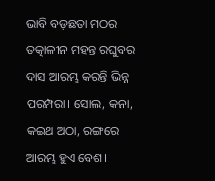ଭାବି ବଡ଼ଛତା ମଠର ତତ୍କାଳୀନ ମହନ୍ତ ରଘୁବର ଦାସ ଆରମ୍ଭ କରନ୍ତି ଭିନ୍ନ ପରମ୍ପରା। ସୋଲ, କନା, କଇଥ ଅଠା, ରଙ୍ଗରେ ଆରମ୍ଭ ହୁଏ ବେଶ।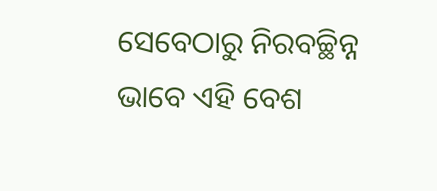ସେବେଠାରୁ ନିରବଚ୍ଛିନ୍ନ ଭାବେ ଏହି ବେଶ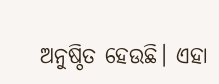ଅନୁଷ୍ଠିତ ହେଉଛି। ଏହା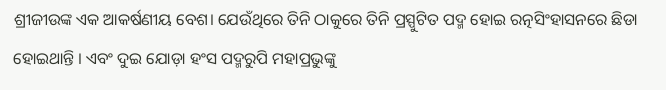ଶ୍ରୀଜୀଉଙ୍କ ଏକ ଆକର୍ଷଣୀୟ ବେଶ। ଯେଉଁଥିରେ ତିନି ଠାକୁରେ ତିନି ପ୍ରସ୍ପୁଟିତ ପଦ୍ମ ହୋଇ ରତ୍ନସିଂହାସନରେ ଛିଡା ହୋଇଥାନ୍ତି । ଏବଂ ଦୁଇ ଯୋଡ଼ା ହଂସ ପଦ୍ମରୁପି ମହାପ୍ରଭୁଙ୍କୁ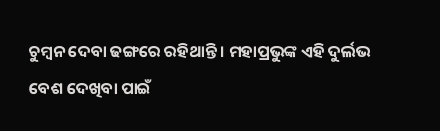ଚୁମ୍ବନ ଦେବା ଢଙ୍ଗରେ ରହିଥାନ୍ତି । ମହାପ୍ରଭୁଙ୍କ ଏହି ଦୁର୍ଲଭ ବେଶ ଦେଖିବା ପାଇଁ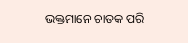ଭକ୍ତମାନେ ଚାତକ ପରି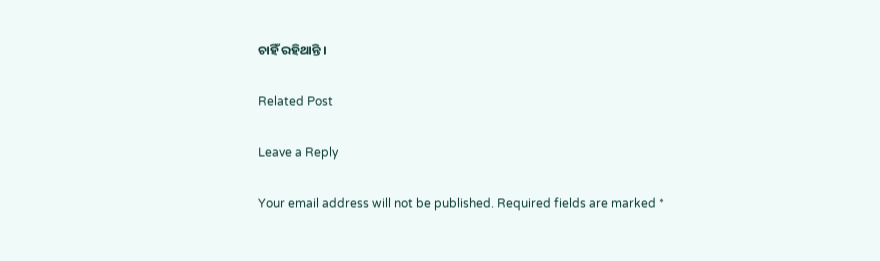ଚାହିଁ ରହିଥାନ୍ତି ।

Related Post

Leave a Reply

Your email address will not be published. Required fields are marked *